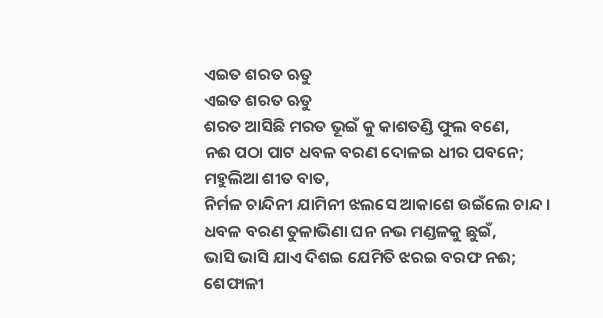ଏଇତ ଶରତ ଋତୁ
ଏଇତ ଶରତ ଋତୁ
ଶରତ ଆସିଛି ମରତ ଭୂଇଁ କୁ କାଶତଣ୍ଡି ଫୁଲ ବଣେ,
ନଈ ପଠା ପାଟ ଧବଳ ବରଣ ଦୋଳଇ ଧୀର ପବନେ;
ମହୁଲିଆ ଶୀତ ବାତ,
ନିର୍ମଳ ଚାନ୍ଦିନୀ ଯାମିନୀ ଝଲସେ ଆକାଶେ ଉଇଁଲେ ଚାନ୍ଦ ।
ଧବଳ ବରଣ ତୁଳାଭିଣା ଘନ ନଭ ମଣ୍ଡଳକୁ ଛୁଇଁ,
ଭାସି ଭାସି ଯାଏ ଦିଶଇ ଯେମିତି ଝରଇ ବରଫ ନଈ;
ଶେଫାଳୀ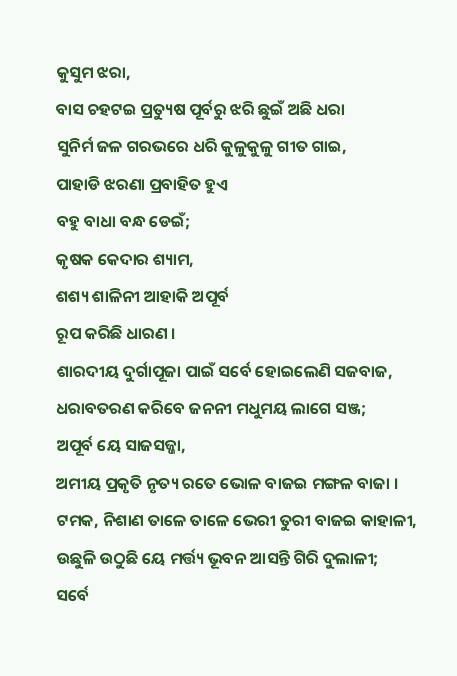କୁସୁମ ଝରା,
ବାସ ଚହଟଇ ପ୍ରତ୍ୟୁଷ ପୂର୍ବରୁ ଝରି ଛୁଇଁ ଅଛି ଧରା
ସୁନିର୍ମ ଜଳ ଗରଭରେ ଧରି କୁଳୁକୁଳୁ ଗୀତ ଗାଇ,
ପାହାଡି ଝରଣା ପ୍ରବାହିତ ହୁଏ
ବହୁ ବାଧା ବନ୍ଧ ଡେଇଁ;
କୃଷକ କେଦାର ଶ୍ୟାମ,
ଶଶ୍ୟ ଶାଳିନୀ ଆହାକି ଅପୂର୍ବ
ରୂପ କରିଛି ଧାରଣ ।
ଶାରଦୀୟ ଦୁର୍ଗାପୂଜା ପାଇଁ ସର୍ବେ ହୋଇଲେଣି ସଜବାଜ,
ଧରାବତରଣ କରିବେ ଜନନୀ ମଧୁମୟ ଲାଗେ ସଞ୍ଜ;
ଅପୂର୍ବ ୟେ ସାଜସଜ୍ଜା,
ଅମୀୟ ପ୍ରକୃତି ନୃତ୍ୟ ରତେ ଭୋଳ ବାଜଇ ମଙ୍ଗଳ ବାଜା ।
ଟମକ, ନିଶାଣ ତାଳେ ତାଳେ ଭେରୀ ତୁରୀ ବାଜଇ କାହାଳୀ,
ଉଛୁଳି ଉଠୁଛି ୟେ ମର୍ତ୍ତ୍ୟ ଭୂବନ ଆସନ୍ତି ଗିରି ଦୁଲାଳୀ;
ସର୍ବେ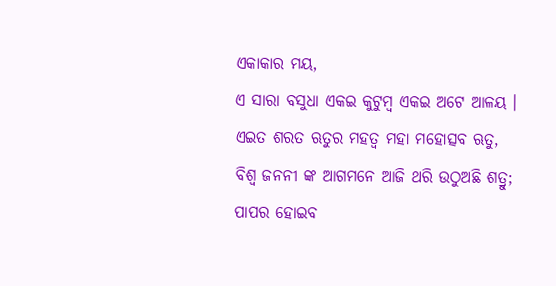ଏକାକାର ମୟ,
ଏ ସାରା ବସୁଧା ଏକଇ କୁଟୁମ୍ବ ଏକଇ ଅଟେ ଆଳୟ ।
ଏଇତ ଶରତ ଋତୁର ମହତ୍ଵ ମହା ମହୋତ୍ସବ ଋତୁ,
ବିଶ୍ଵ ଜନନୀ ଙ୍କ ଆଗମନେ ଆଜି ଥରି ଉଠୁଅଛି ଶତ୍ରୁ;
ପାପର ହୋଇବ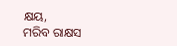କ୍ଷୟ,
ମରିବ ରାକ୍ଷସ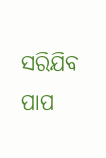ସରିଯିବ ପାପ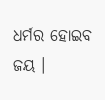ଧର୍ମର ହୋଇବ ଜୟ ।